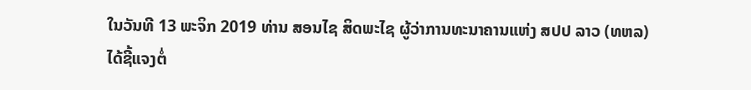ໃນວັນທີ 13 ພະຈິກ 2019 ທ່ານ ສອນໄຊ ສິດພະໄຊ ຜູ້ວ່າການທະນາຄານແຫ່ງ ສປປ ລາວ (ທຫລ) ໄດ້ຊີ້ແຈງຕໍ່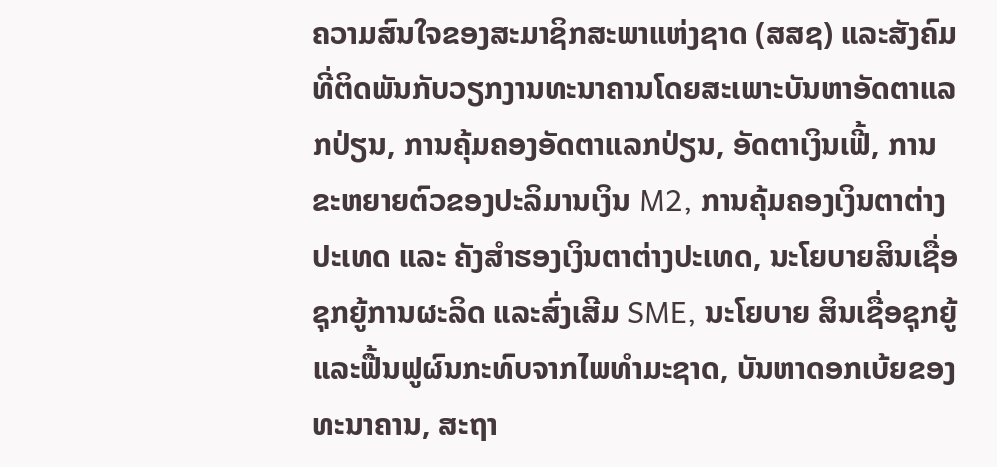ຄວາມສົນໃຈຂອງສະມາຊິກສະພາແຫ່ງຊາດ (ສສຊ) ແລະສັງຄົມທີ່ຕິດພັນກັບວຽກງານທະນາຄານໂດຍສະເພາະບັນຫາອັດຕາແລກປ່ຽນ, ການຄຸ້ມຄອງອັດຕາແລກປ່ຽນ, ອັດຕາເງິນເຟີ້, ການຂະຫຍາຍຕົວຂອງປະລິມານເງິນ M2, ການຄຸ້ມຄອງເງິນຕາຕ່າງປະເທດ ແລະ ຄັງສຳຮອງເງິນຕາຕ່າງປະເທດ, ນະໂຍບາຍສິນເຊື່ອຊຸກຍູ້ການຜະລິດ ແລະສົ່ງເສີມ SME, ນະໂຍບາຍ ສິນເຊື່ອຊຸກຍູ້ ແລະຟື້ນຟູຜົນກະທົບຈາກໄພທຳມະຊາດ, ບັນຫາດອກເບ້ຍຂອງທະນາຄານ, ສະຖາ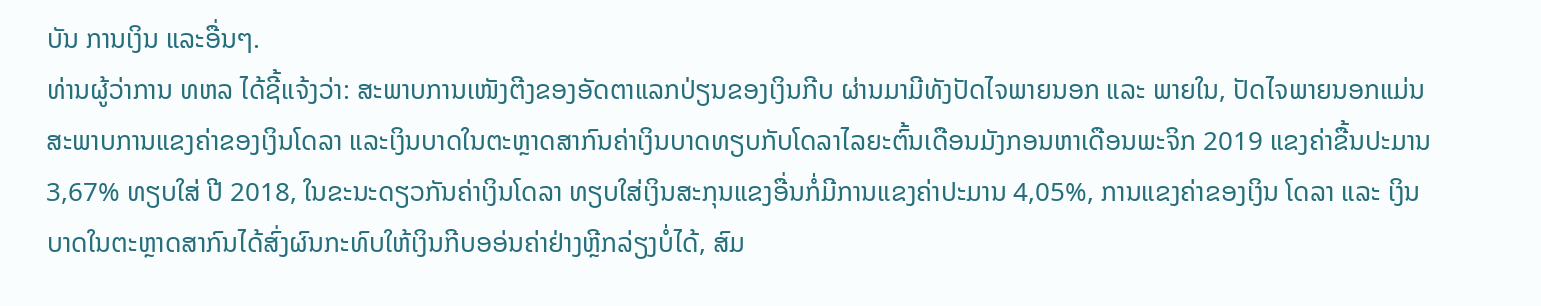ບັນ ການເງິນ ແລະອື່ນໆ.
ທ່ານຜູ້ວ່າການ ທຫລ ໄດ້ຊີ້ແຈ້ງວ່າ: ສະພາບການເໜັງຕີງຂອງອັດຕາແລກປ່ຽນຂອງເງິນກີບ ຜ່ານມາມີທັງປັດໄຈພາຍນອກ ແລະ ພາຍໃນ, ປັດໄຈພາຍນອກແມ່ນສະພາບການແຂງຄ່າຂອງເງິນໂດລາ ແລະເງິນບາດໃນຕະຫຼາດສາກົນຄ່າເງິນບາດທຽບກັບໂດລາໄລຍະຕົ້ນເດືອນມັງກອນຫາເດືອນພະຈິກ 2019 ແຂງຄ່າຂື້ນປະມານ 3,67% ທຽບໃສ່ ປີ 2018, ໃນຂະນະດຽວກັນຄ່າເງິນໂດລາ ທຽບໃສ່ເງິນສະກຸນແຂງອື່ນກໍ່ມີການແຂງຄ່າປະມານ 4,05%, ການແຂງຄ່າຂອງເງິນ ໂດລາ ແລະ ເງິນບາດໃນຕະຫຼາດສາກົນໄດ້ສົ່ງຜົນກະທົບໃຫ້ເງິນກີບອອ່ນຄ່າຢ່າງຫຼີກລ່ຽງບໍ່ໄດ້, ສົມ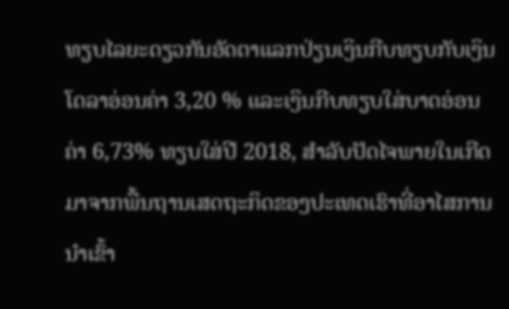ທຽບໄລຍະດຽວກັນອັດຕາແລກປ່ຽນເງິນກີບທຽບກັບເງິນໂດລາອ່ອນຄ່າ 3,20 % ແລະເງິນກີບທຽບໃສ່ບາດອ່ອນຄ່າ 6,73% ທຽບໃສ່ປີ 2018, ສຳລັບປັດໄຈພາຍໃນເກີດມາຈາກພື້ນຖານເສດຖະກິດຂອງປະເທດເຮົາທີ່ອາໄສການນຳເຂົ້າ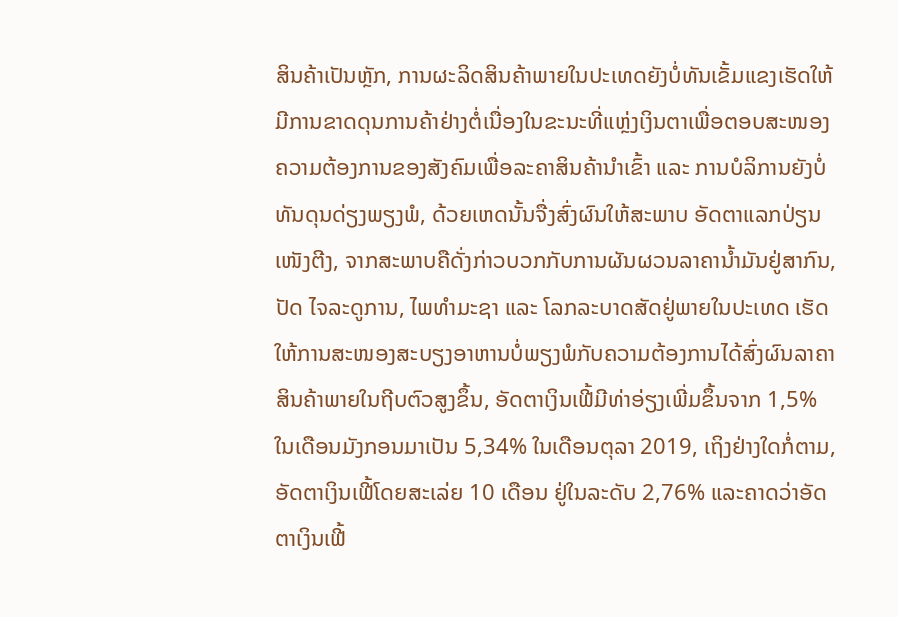ສິນຄ້າເປັນຫຼັກ, ການຜະລິດສິນຄ້າພາຍໃນປະເທດຍັງບໍ່ທັນເຂັ້ມແຂງເຮັດໃຫ້ມີການຂາດດຸນການຄ້າຢ່າງຕໍ່ເນື່ອງໃນຂະນະທີ່ແຫຼ່ງເງິນຕາເພື່ອຕອບສະໜອງຄວາມຕ້ອງການຂອງສັງຄົມເພື່ອລະຄາສິນຄ້ານຳເຂົ້າ ແລະ ການບໍລິການຍັງບໍ່ທັນດຸນດ່ຽງພຽງພໍ, ດ້ວຍເຫດນັ້ນຈື່ງສົ່ງຜົນໃຫ້ສະພາບ ອັດຕາແລກປ່ຽນເໜັງຕີງ, ຈາກສະພາບຄືດັ່ງກ່າວບວກກັບການຜັນຜວນລາຄານໍ້າມັນຢູ່ສາກົນ, ປັດ ໄຈລະດູການ, ໄພທຳມະຊາ ແລະ ໂລກລະບາດສັດຢູ່ພາຍໃນປະເທດ ເຮັດໃຫ້ການສະໜອງສະບຽງອາຫານບໍ່ພຽງພໍກັບຄວາມຕ້ອງການໄດ້ສົ່ງຜົນລາຄາສິນຄ້າພາຍໃນຖີບຕົວສູງຂຶ້ນ, ອັດຕາເງິນເຟີ້ມີທ່າອ່ຽງເພີ່ມຂຶ້ນຈາກ 1,5% ໃນເດືອນມັງກອນມາເປັນ 5,34% ໃນເດືອນຕຸລາ 2019, ເຖິງຢ່າງໃດກໍ່ຕາມ, ອັດຕາເງິນເຟີ້ໂດຍສະເລ່ຍ 10 ເດືອນ ຢູ່ໃນລະດັບ 2,76% ແລະຄາດວ່າອັດຕາເງິນເຟີ້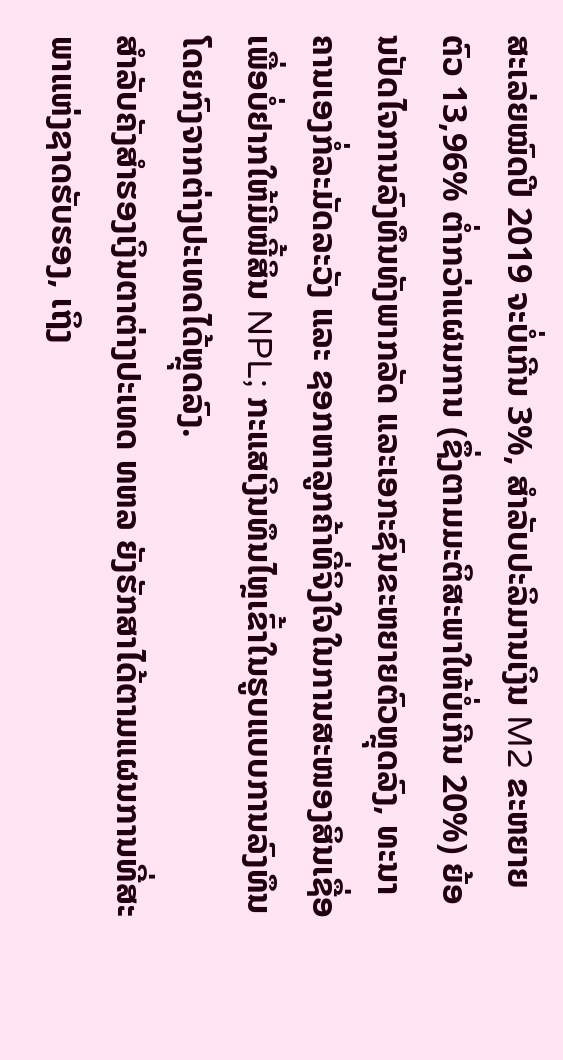ສະເລ່ຍໝົດປີ 2019 ຈະບໍ່ເກີນ 3%, ສຳລັບປະລິມານເງິນ M2 ຂະຫຍາຍຕົວ 13,96% ຕໍ່າກວ່າແຜນການ (ຊຶ່ງຕາມມະຕິສະພາໃຫ້ບໍ່ເກີນ 20%) ຍ້ອນປັດໄຈການລົງທຶນທັງພາກລັດ ແລະເອກະຊົນຂະຫຍາຍຕົວຫຼຸດລົງ, ທະນາຄານເອງກໍ່ລະມັດລະວັງ ແລະ ຊອກຫາລູກຄ້າທີ່ຈິງໃຈໃນການສະໜອງສິນເຊື່ອເພື່ອບໍ່ຢາກໃຫ້ມີໜີ້ສິນ NPL; ກະແສເງິນທຶນໄຫຼເຂົ້າໃນຮູບແບບການລົງທຶນໂດຍກົງຈາກຕ່າງປະເທດໄດ້ຫຼຸດລົງ.
ສຳລັບຄັງສຳຮອງເງິນຕາຕ່າງປະເທດ ທຫລ ຍັງຮັກສາໄດ້ຕາມແຜນການທີ່ສະພາແຫ່ງຊາດຮັບຮອງ, ເຖິງ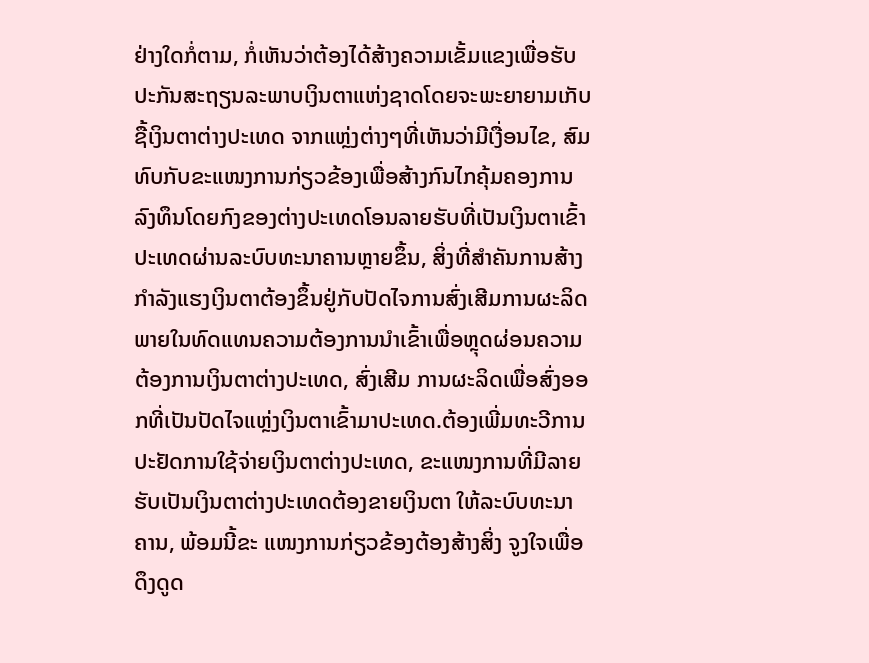ຢ່າງໃດກໍ່ຕາມ, ກໍ່ເຫັນວ່າຕ້ອງໄດ້ສ້າງຄວາມເຂັ້ມແຂງເພື່ອຮັບປະກັນສະຖຽນລະພາບເງິນຕາແຫ່ງຊາດໂດຍຈະພະຍາຍາມເກັບຊື້ເງິນຕາຕ່າງປະເທດ ຈາກແຫຼ່ງຕ່າງໆທີ່ເຫັນວ່າມີເງື່ອນໄຂ, ສົມທົບກັບຂະແໜງການກ່ຽວຂ້ອງເພື່ອສ້າງກົນໄກຄຸ້ມຄອງການລົງທຶນໂດຍກົງຂອງຕ່າງປະເທດໂອນລາຍຮັບທີ່ເປັນເງິນຕາເຂົ້າປະເທດຜ່ານລະບົບທະນາຄານຫຼາຍຂຶ້ນ, ສິ່ງທີ່ສຳຄັນການສ້າງກຳລັງແຮງເງິນຕາຕ້ອງຂຶ້ນຢູ່ກັບປັດໄຈການສົ່ງເສີມການຜະລິດພາຍໃນທົດແທນຄວາມຕ້ອງການນຳເຂົ້າເພື່ອຫຼຸດຜ່ອນຄວາມຕ້ອງການເງິນຕາຕ່າງປະເທດ, ສົ່ງເສີມ ການຜະລິດເພື່ອສົ່ງອອກທີ່ເປັນປັດໄຈແຫຼ່ງເງິນຕາເຂົ້າມາປະເທດ.ຕ້ອງເພີ່ມທະວີການປະຢັດການໃຊ້ຈ່າຍເງິນຕາຕ່າງປະເທດ, ຂະແໜງການທີ່ມີລາຍຮັບເປັນເງິນຕາຕ່າງປະເທດຕ້ອງຂາຍເງິນຕາ ໃຫ້ລະບົບທະນາຄານ, ພ້ອມນີ້ຂະ ແໜງການກ່ຽວຂ້ອງຕ້ອງສ້າງສິ່ງ ຈູງໃຈເພື່ອດຶງດູດ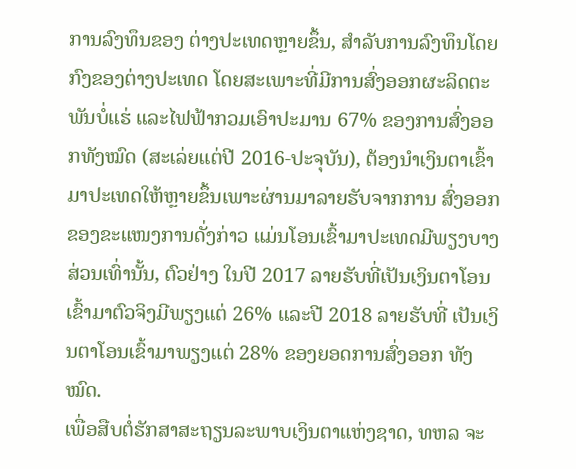ການລົງທຶນຂອງ ຕ່າງປະເທດຫຼາຍຂຶ້ນ, ສຳລັບການລົງທຶນໂດຍກົງຂອງຕ່າງປະເທດ ໂດຍສະເພາະທີ່ມີການສົ່ງອອກຜະລິດຕະພັນບໍ່ແຮ່ ແລະໄຟຟ້າກວມເອົາປະມານ 67% ຂອງການສົ່ງອອກທັງໝົດ (ສະເລ່ຍແຕ່ປີ 2016-ປະຈຸບັນ), ຕ້ອງນຳເງິນຕາເຂົ້າມາປະເທດໃຫ້ຫຼາຍຂຶ້ນເພາະຜ່ານມາລາຍຮັບຈາກການ ສົ່ງອອກຂອງຂະແໜງການດັ່ງກ່າວ ແມ່ນໂອນເຂົ້າມາປະເທດມີພຽງບາງສ່ວນເທົ່ານັ້ນ, ຕົວຢ່າງ ໃນປີ 2017 ລາຍຮັບທີ່ເປັນເງິນຕາໂອນເຂົ້າມາຕົວຈິງມີພຽງແຕ່ 26% ແລະປີ 2018 ລາຍຮັບທີ່ ເປັນເງິນຕາໂອນເຂົ້າມາພຽງແຕ່ 28% ຂອງຍອດການສົ່ງອອກ ທັງໝົດ.
ເພື່ອສືບຕໍ່ຮັກສາສະຖຽນລະພາບເງິນຕາແຫ່ງຊາດ, ທຫລ ຈະ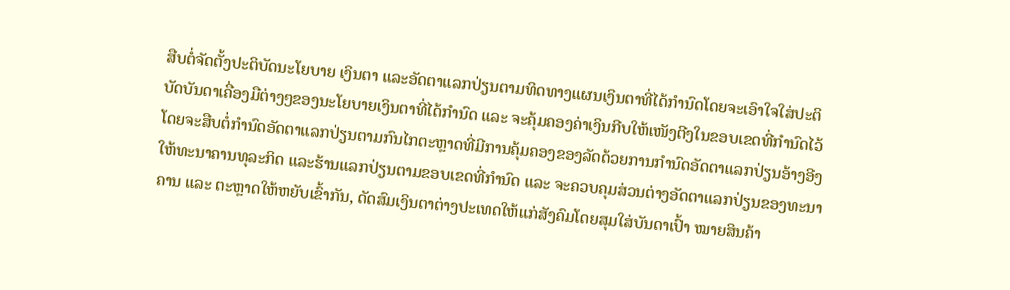ສືບຕໍ່ຈັດຕັ້ງປະຕິບັດນະໂຍບາຍ ເງິນຕາ ແລະອັດຕາແລກປ່ຽນຕາມທິດທາງແຜນເງິນຕາທີ່ໄດ້ກຳນົດໂດຍຈະເອົາໃຈໃສ່ປະຕິບັດບັນດາເຄື່ອງມືຕ່າງໆຂອງນະໂຍບາຍເງິນຕາທີ່ໄດ້ກຳນົດ ແລະ ຈະຄຸ້ມຄອງຄ່າເງິນກີບໃຫ້ເໜັງຕີງໃນຂອບເຂດທີ່ກຳນົດໄວ້ໂດຍຈະສືບຕໍ່ກຳນົດອັດຕາແລກປ່ຽນຕາມກົນໄກຕະຫຼາດທີ່ມີການຄຸ້ມຄອງຂອງລັດດ້ວຍການກຳນົດອັດຕາແລກປ່ຽນອ້າງອີງໃຫ້ທະນາຄານທຸລະກິດ ແລະຮ້ານແລກປ່ຽນຕາມຂອບເຂດທີ່ກຳນົດ ແລະ ຈະຄວບຄຸມສ່ວນຕ່າງອັດຕາແລກປ່ຽນຂອງທະນາຄານ ແລະ ຕະຫຼາດໃຫ້ຫຍັບເຂົ້າກັນ, ດັດສົມເງິນຕາຕ່າງປະເທດໃຫ້ແກ່ສັງຄົມໂດຍສຸມໃສ່ບັນດາເປົ້າ ໝາຍສິນຄ້າ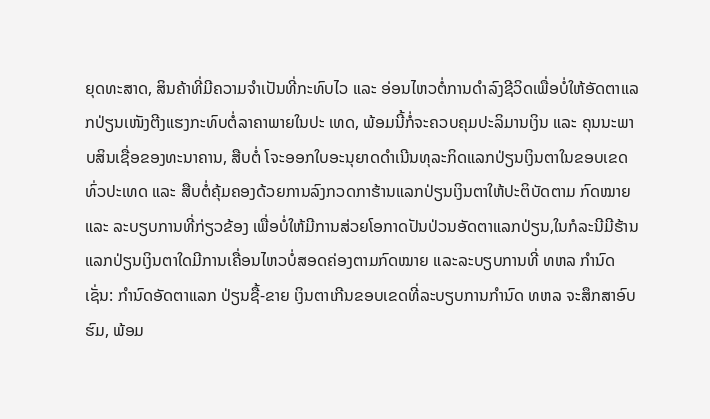ຍຸດທະສາດ, ສິນຄ້າທີ່ມີຄວາມຈຳເປັນທີ່ກະທົບໄວ ແລະ ອ່ອນໄຫວຕໍ່ການດຳລົງຊີວິດເພື່ອບໍ່ໃຫ້ອັດຕາແລກປ່ຽນເໜັງຕີງແຮງກະທົບຕໍ່ລາຄາພາຍໃນປະ ເທດ, ພ້ອມນີ້ກໍ່ຈະຄວບຄຸມປະລິມານເງິນ ແລະ ຄຸນນະພາບສິນເຊື່ອຂອງທະນາຄານ, ສືບຕໍ່ ໂຈະອອກໃບອະນຸຍາດດຳເນີນທຸລະກິດແລກປ່ຽນເງິນຕາໃນຂອບເຂດທົ່ວປະເທດ ແລະ ສືບຕໍ່ຄຸ້ມຄອງດ້ວຍການລົງກວດກາຮ້ານແລກປ່ຽນເງິນຕາໃຫ້ປະຕິບັດຕາມ ກົດໝາຍ ແລະ ລະບຽບການທີ່ກ່ຽວຂ້ອງ ເພື່ອບໍ່ໃຫ້ມີການສ່ວຍໂອກາດປັນປ່ວນອັດຕາແລກປ່ຽນ,ໃນກໍລະນີມີຮ້ານແລກປ່ຽນເງິນຕາໃດມີການເຄື່ອນໄຫວບໍ່ສອດຄ່ອງຕາມກົດໝາຍ ແລະລະບຽບການທີ່ ທຫລ ກຳນົດເຊັ່ນ: ກຳນົດອັດຕາແລກ ປ່ຽນຊື້-ຂາຍ ເງິນຕາເກີນຂອບເຂດທີ່ລະບຽບການກຳນົດ ທຫລ ຈະສຶກສາອົບຮົມ, ພ້ອມ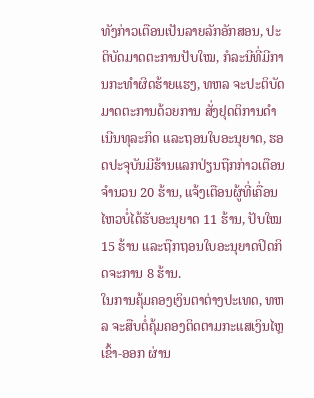ທັງກ່າວເຕືອນເປັນລາຍລັກອັກສອນ, ປະຕິບັດມາດຕະການປັບໃໝ, ກໍລະນີທີ່ມີການກະທຳຜິດຮ້າຍແຮງ, ທຫລ ຈະປະຕິບັດມາດຕະການດ້ວຍການ ສັ່ງຢຸດຕິການດຳເນີນທຸລະກິດ ແລະຖອນໃບອະນຸຍາດ, ຮອດປະຈຸບັນມີຮ້ານແລກປ່ຽນຖືກກ່າວເຕືອນຈຳນວນ 20 ຮ້ານ, ແຈ້ງເຕືອນຜູ້ທີ່ເຄື່ອນໄຫວບໍ່ໄດ້ຮັບອະນຸຍາດ 11 ຮ້ານ, ປັບໃໝ 15 ຮ້ານ ແລະຖືກຖອນໃບອະນຸຍາດປິດກິດຈະການ 8 ຮ້ານ.
ໃນການຄຸ້ມຄອງເງິນຕາຕ່າງປະເທດ, ທຫລ ຈະສືບຕໍ່ຄຸ້ມຄອງຕິດຕາມກະແສເງິນໄຫຼເຂົ້າ-ອອກ ຜ່ານ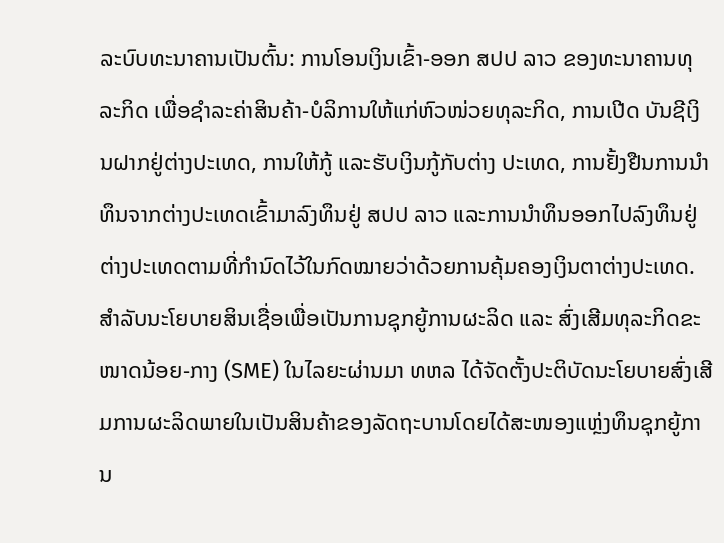ລະບົບທະນາຄານເປັນຕົ້ນ: ການໂອນເງິນເຂົ້າ-ອອກ ສປປ ລາວ ຂອງທະນາຄານທຸລະກິດ ເພື່ອຊຳລະຄ່າສິນຄ້າ-ບໍລິການໃຫ້ແກ່ຫົວໜ່ວຍທຸລະກິດ, ການເປີດ ບັນຊີເງິນຝາກຢູ່ຕ່າງປະເທດ, ການໃຫ້ກູ້ ແລະຮັບເງິນກູ້ກັບຕ່າງ ປະເທດ, ການຢັ້ງຢືນການນຳທຶນຈາກຕ່າງປະເທດເຂົ້າມາລົງທຶນຢູ່ ສປປ ລາວ ແລະການນຳທຶນອອກໄປລົງທຶນຢູ່ຕ່າງປະເທດຕາມທີ່ກຳນົດໄວ້ໃນກົດໝາຍວ່າດ້ວຍການຄຸ້ມຄອງເງິນຕາຕ່າງປະເທດ.
ສຳລັບນະໂຍບາຍສິນເຊື່ອເພື່ອເປັນການຊຸກຍູ້ການຜະລິດ ແລະ ສົ່ງເສີມທຸລະກິດຂະໜາດນ້ອຍ-ກາງ (SME) ໃນໄລຍະຜ່ານມາ ທຫລ ໄດ້ຈັດຕັ້ງປະຕິບັດນະໂຍບາຍສົ່ງເສີມການຜະລິດພາຍໃນເປັນສິນຄ້າຂອງລັດຖະບານໂດຍໄດ້ສະໜອງແຫຼ່ງທຶນຊຸກຍູ້ການ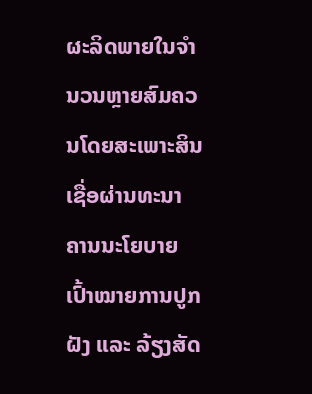ຜະລິດພາຍໃນຈໍານວນຫຼາຍສົມຄວນໂດຍສະເພາະສິນເຊື່ອຜ່ານທະນາຄານນະໂຍບາຍເປົ້າໝາຍການປູກຝັງ ແລະ ລ້ຽງສັດ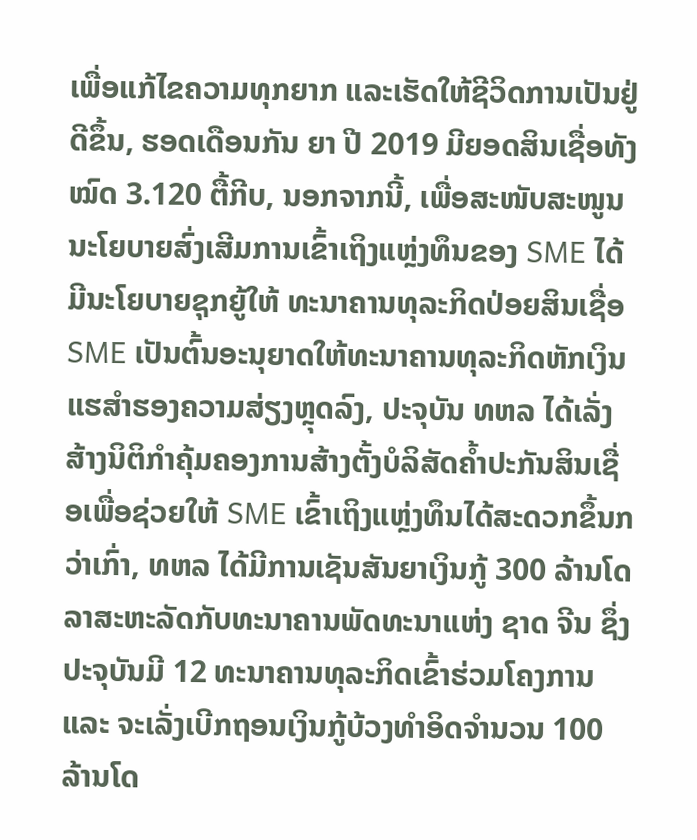ເພື່ອແກ້ໄຂຄວາມທຸກຍາກ ແລະເຮັດໃຫ້ຊີວິດການເປັນຢູ່ດີຂຶ້ນ, ຮອດເດືອນກັນ ຍາ ປີ 2019 ມີຍອດສິນເຊື່ອທັງໝົດ 3.120 ຕື້ກີບ, ນອກຈາກນີ້, ເພື່ອສະໜັບສະໜູນນະໂຍບາຍສົ່ງເສີມການເຂົ້າເຖິງແຫຼ່ງທຶນຂອງ SME ໄດ້ມີນະໂຍບາຍຊຸກຍູ້ໃຫ້ ທະນາຄານທຸລະກິດປ່ອຍສິນເຊື່ອ SME ເປັນຕົ້ນອະນຸຍາດໃຫ້ທະນາຄານທຸລະກິດຫັກເງິນແຮສໍາຮອງຄວາມສ່ຽງຫຼຸດລົງ, ປະຈຸບັນ ທຫລ ໄດ້ເລັ່ງສ້າງນິຕິກຳຄຸ້ມຄອງການສ້າງຕັ້ງບໍລິສັດຄ້ຳປະກັນສິນເຊື່ອເພື່ອຊ່ວຍໃຫ້ SME ເຂົ້າເຖິງແຫຼ່ງທຶນໄດ້ສະດວກຂຶ້ນກວ່າເກົ່າ, ທຫລ ໄດ້ມີການເຊັນສັນຍາເງິນກູ້ 300 ລ້ານໂດລາສະຫະລັດກັບທະນາຄານພັດທະນາແຫ່ງ ຊາດ ຈີນ ຊຶ່ງປະຈຸບັນມີ 12 ທະນາຄານທຸລະກິດເຂົ້າຮ່ວມໂຄງການ ແລະ ຈະເລັ່ງເບີກຖອນເງິນກູ້ບ້ວງທຳອິດຈຳນວນ 100 ລ້ານໂດ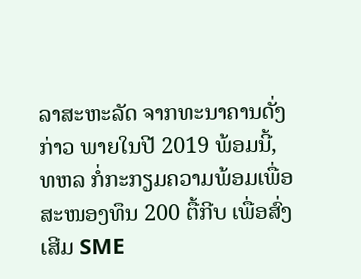ລາສະຫະລັດ ຈາກທະນາຄານດັ່ງກ່າວ ພາຍໃນປີ 2019 ພ້ອມນີ້, ທຫລ ກໍ່ກະກຽມຄວາມພ້ອມເພື່ອສະໜອງທຶນ 200 ຕື້ກີບ ເພື່ອສົ່ງເສີມ SME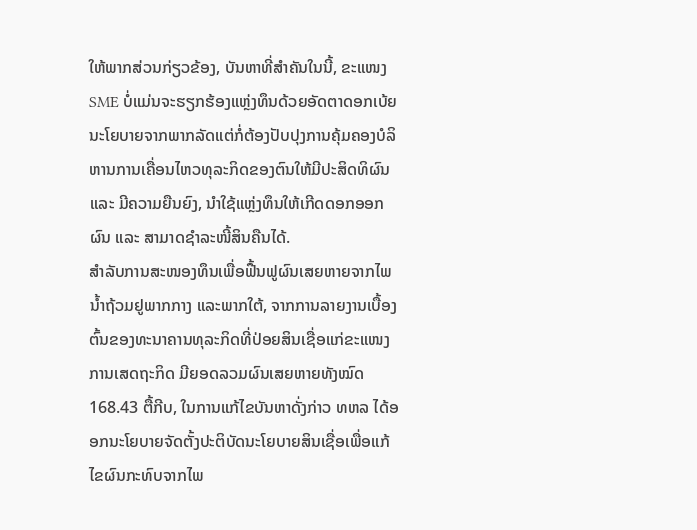ໃຫ້ພາກສ່ວນກ່ຽວຂ້ອງ, ບັນຫາທີ່ສຳຄັນໃນນີ້, ຂະແໜງ SME ບໍ່ແມ່ນຈະຮຽກຮ້ອງແຫຼ່ງທຶນດ້ວຍອັດຕາດອກເບ້ຍນະໂຍບາຍຈາກພາກລັດແຕ່ກໍ່ຕ້ອງປັບປຸງການຄຸ້ມຄອງບໍລິຫານການເຄື່ອນໄຫວທຸລະກິດຂອງຕົນໃຫ້ມີປະສິດທິຜົນ ແລະ ມີຄວາມຍືນຍົງ, ນຳໃຊ້ແຫຼ່ງທຶນໃຫ້ເກີດດອກອອກຜົນ ແລະ ສາມາດຊຳລະໜີ້ສິນຄືນໄດ້.
ສຳລັບການສະໜອງທຶນເພື່ອຟື້ນຟູຜົນເສຍຫາຍຈາກໄພນໍ້າຖ້ວມຢູພາກກາງ ແລະພາກໃຕ້, ຈາກການລາຍງານເບື້ອງຕົ້ນຂອງທະນາຄານທຸລະກິດທີ່ປ່ອຍສິນເຊື່ອແກ່ຂະແໜງການເສດຖະກິດ ມີຍອດລວມຜົນເສຍຫາຍທັງໝົດ 168.43 ຕື້ກີບ, ໃນການແກ້ໄຂບັນຫາດັ່ງກ່າວ ທຫລ ໄດ້ອອກນະໂຍບາຍຈັດຕັ້ງປະຕິບັດນະໂຍບາຍສິນເຊື່ອເພື່ອແກ້ໄຂຜົນກະທົບຈາກໄພ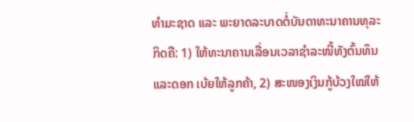ທຳມະຊາດ ແລະ ພະຍາດລະບາດຕໍ່ບັນດາທະນາຄານທຸລະກິດຄື: 1) ໃຫ້ທະນາຄານເລື່ອນເວລາຊໍາລະໜີ້ທັງຕົ້ນທຶນ ແລະດອກ ເບ້ຍໃຫ້ລູກຄ້າ, 2) ສະໜອງເງິນກູ້ບ້ວງໃໝ່ໃຫ້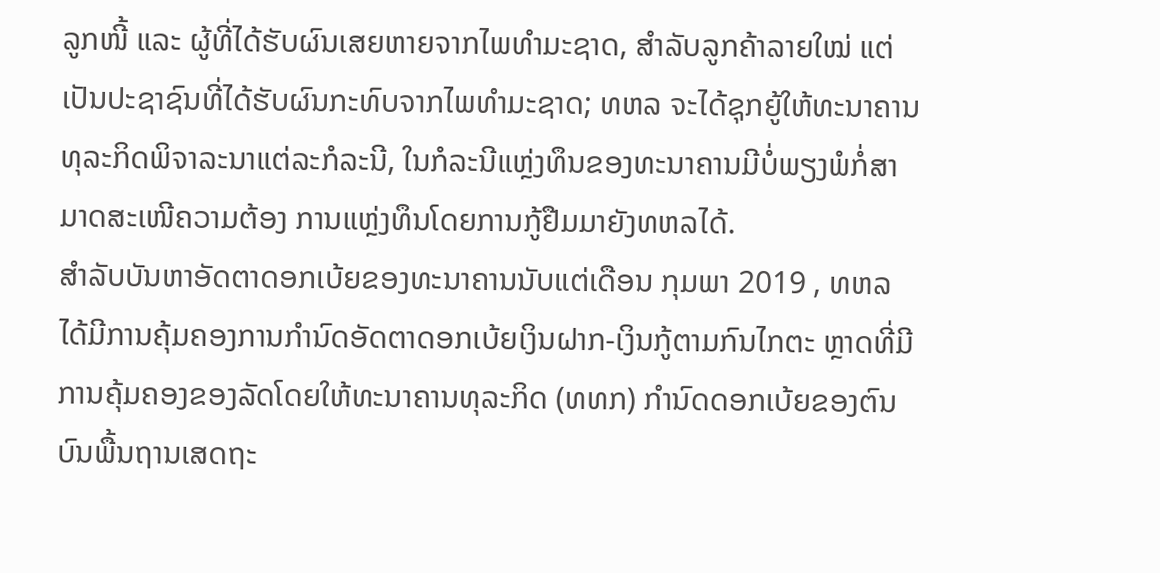ລູກໜີ້ ແລະ ຜູ້ທີ່ໄດ້ຮັບຜົນເສຍຫາຍຈາກໄພທຳມະຊາດ, ສຳລັບລູກຄ້າລາຍໃໝ່ ແຕ່ເປັນປະຊາຊົນທີ່ໄດ້ຮັບຜົນກະທົບຈາກໄພທຳມະຊາດ; ທຫລ ຈະໄດ້ຊຸກຍູ້ໃຫ້ທະນາຄານທຸລະກິດພິຈາລະນາແຕ່ລະກໍລະນີ, ໃນກໍລະນີແຫຼ່ງທຶນຂອງທະນາຄານມີບໍ່ພຽງພໍກໍ່ສາມາດສະເໜີຄວາມຕ້ອງ ການແຫຼ່ງທຶນໂດຍການກູ້ຢືມມາຍັງທຫລໄດ້.
ສຳລັບບັນຫາອັດຕາດອກເບ້ຍຂອງທະນາຄານນັບແຕ່ເດືອນ ກຸມພາ 2019 , ທຫລ ໄດ້ມີການຄຸ້ມຄອງການກຳນົດອັດຕາດອກເບ້ຍເງິນຝາກ-ເງິນກູ້ຕາມກົນໄກຕະ ຫຼາດທີ່ມີການຄຸ້ມຄອງຂອງລັດໂດຍໃຫ້ທະນາຄານທຸລະກິດ (ທທກ) ກຳນົດດອກເບ້ຍຂອງຕົນບົນພື້ນຖານເສດຖະ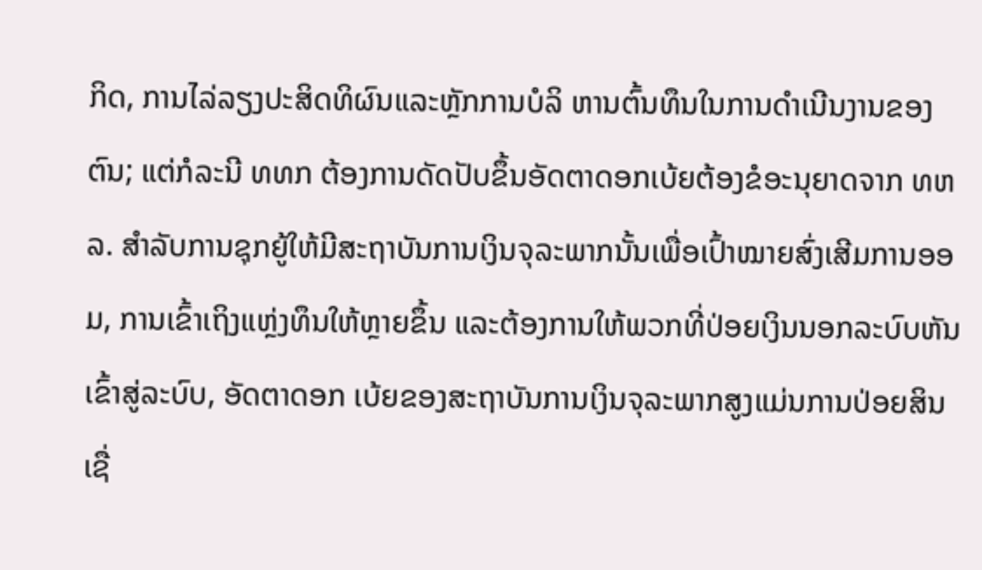ກິດ, ການໄລ່ລຽງປະສິດທິຜົນແລະຫຼັກການບໍລິ ຫານຕົ້ນທຶນໃນການດຳເນີນງານຂອງຕົນ; ແຕ່ກໍລະນີ ທທກ ຕ້ອງການດັດປັບຂຶ້ນອັດຕາດອກເບ້ຍຕ້ອງຂໍອະນຸຍາດຈາກ ທຫລ. ສຳລັບການຊຸກຍູ້ໃຫ້ມີສະຖາບັນການເງິນຈຸລະພາກນັ້ນເພື່ອເປົ້າໝາຍສົ່ງເສີມການອອມ, ການເຂົ້າເຖິງແຫຼ່ງທຶນໃຫ້ຫຼາຍຂຶ້ນ ແລະຕ້ອງການໃຫ້ພວກທີ່ປ່ອຍເງິນນອກລະບົບຫັນເຂົ້າສູ່ລະບົບ, ອັດຕາດອກ ເບ້ຍຂອງສະຖາບັນການເງິນຈຸລະພາກສູງແມ່ນການປ່ອຍສິນເຊື່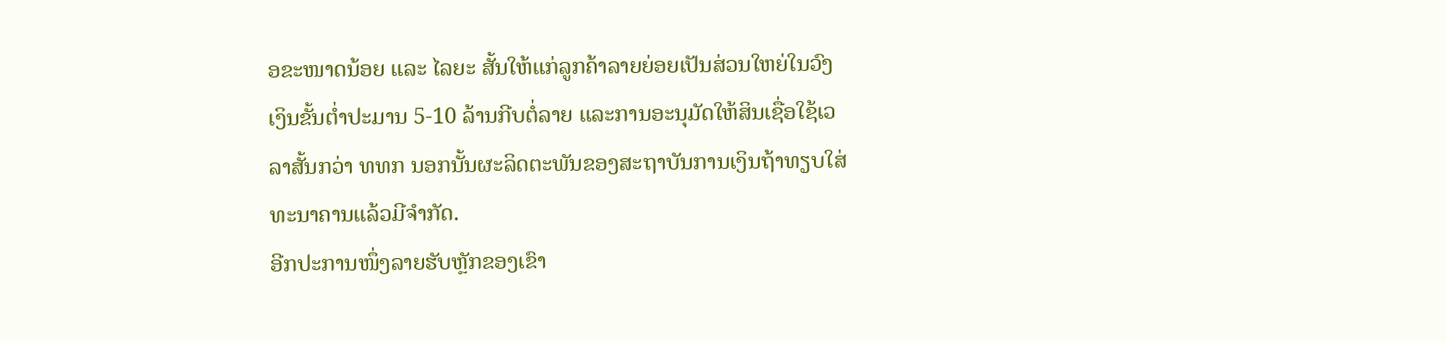ອຂະໜາດນ້ອຍ ແລະ ໄລຍະ ສັ້ນໃຫ້ແກ່ລູກຄ້າລາຍຍ່ອຍເປັນສ່ວນໃຫຍ່ໃນວົງເງິນຂັ້ນຕໍ່າປະມານ 5-10 ລ້ານກີບຕໍ່ລາຍ ແລະການອະນຸມັດໃຫ້ສິນເຊື່ອໃຊ້ເວລາສັ້ນກວ່າ ທທກ ນອກນັ້ນຜະລິດຕະພັນຂອງສະຖາບັນການເງິນຖ້າທຽບໃສ່ທະນາຄານແລ້ວມີຈໍາກັດ.
ອີກປະການໜຶ່ງລາຍຮັບຫຼັກຂອງເຂົາ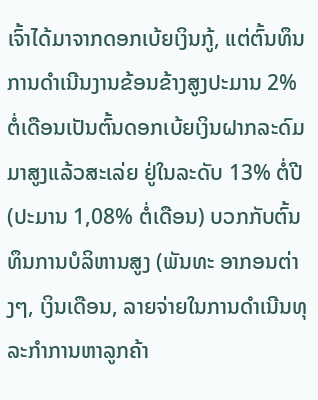ເຈົ້າໄດ້ມາຈາກດອກເບ້ຍເງິນກູ້, ແຕ່ຕົ້ນທຶນການດຳເນີນງານຂ້ອນຂ້າງສູງປະມານ 2% ຕໍ່ເດືອນເປັນຕົ້ນດອກເບ້ຍເງິນຝາກລະດົມມາສູງແລ້ວສະເລ່ຍ ຢູ່ໃນລະດັບ 13% ຕໍ່ປີ (ປະມານ 1,08% ຕໍ່ເດືອນ) ບວກກັບຕົ້ນທຶນການບໍລິຫານສູງ (ພັນທະ ອາກອນຕ່າງໆ, ເງິນເດືອນ, ລາຍຈ່າຍໃນການດຳເນີນທຸລະກຳການຫາລູກຄ້າ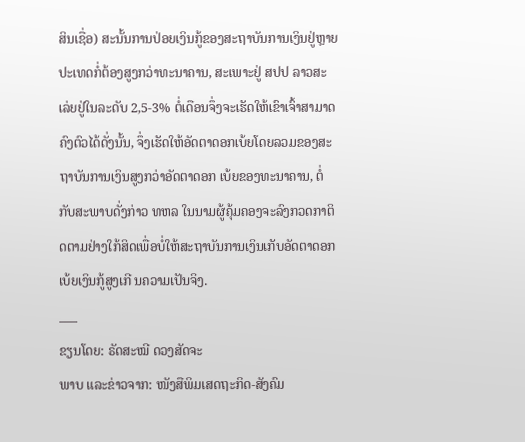ສິນເຊື່ອ) ສະນັ້ນການປ່ອຍເງິນກູ້ຂອງສະຖາບັນການເງິນຢູ່ຫຼາຍປະເທດກໍ່ຕ້ອງສູງກວ່າທະນາຄານ, ສະເພາະຢູ່ ສປປ ລາວສະ ເລ່ຍຢູ່ໃນລະດັບ 2,5-3% ຕໍ່ເດືອນຈຶ່ງຈະເຮັດໃຫ້ເຂົາເຈົ້າສາມາດຄົງຕົວໄດ້ດັ່ງນັ້ນ, ຈຶ່ງເຮັດໃຫ້ອັດຕາດອກເບ້ຍໂດຍລວມຂອງສະຖາບັນການເງິນສູງກວ່າອັດຕາດອກ ເບ້ຍຂອງທະນາຄານ, ຕໍ່ກັບສະພາບດັ່ງກ່າວ ທຫລ ໃນນາມຜູ້ຄຸ້ມຄອງຈະລົງກວດກາຕິດຕາມຢ່າງໃກ້ສິດເພື່ອບໍ່ໃຫ້ສະຖາບັນການເງິນເກັບອັດຕາດອກເບ້ຍເງິນກູ້ສູງເກີ ນຄວາມເປັນຈິງ.
___
ຂຽນໂດຍ: ຣັດສະໝີ ດວງສັດຈະ
ພາບ ແລະຂ່າວຈາກ: ໜັງສືພິມເສດຖະກິດ-ສັງຄົມ